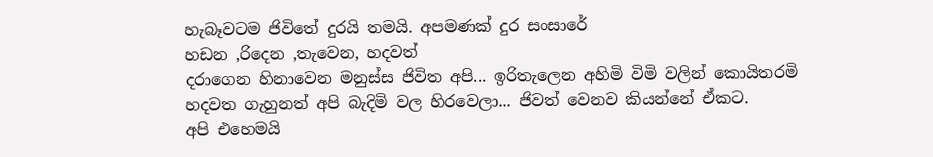හැබෑවටම ජිවිතේ දුරයි තමයි. අපමණක් දුර සංසාරේ
හඩන ,රිදෙන ,තැවෙන, හදවත්
දරාගෙන හිනාවෙන මනුස්ස ජිවිත අපි... ඉරිතැලෙන අහිමි විමි වලින් කොයිතරමි
හදවත ගැහුනත් අපි බැදිමි වල හිරවෙලා... ජිවත් වෙනව කියන්නේ ඒකට.
අපි එහෙමයි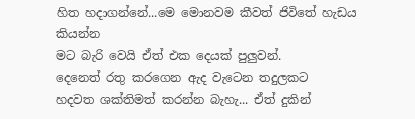හිත හදාගන්නේ...මෙ මොනවම කීවත් ජිවිතේ හැඩය කියන්න
මට බැරි වෙයි ඒත් එක දෙයක් පුලුවන්.
දෙනෙත් රතු කරගෙන ඇද වැටෙන තදුලකට
හදවත ශක්තිමත් කරන්න බැහැ... ඒත් දුකින්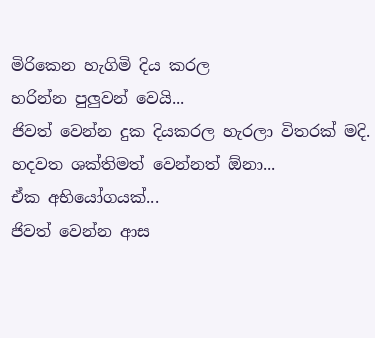මිරිකෙන හැගිමි දිය කරල
හරින්න පුලුවන් වෙයි...
ජිවත් වෙන්න දුක දියකරල හැරලා විතරක් මදි.
හදවත ශක්තිමත් වෙන්නත් ඕනා...
ඒක අභියෝගයක්...
ජිවත් වෙන්න ආස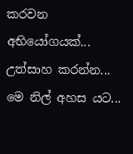කරවන අභියෝගයක්...
උත්සාහ කරන්න...
මෙ නිල් අහස යට...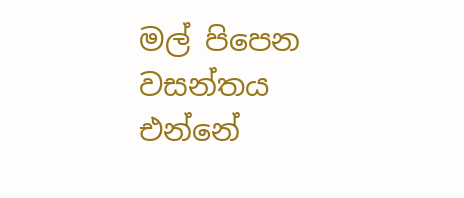මල් පිපෙන වසන්තය එන්නේ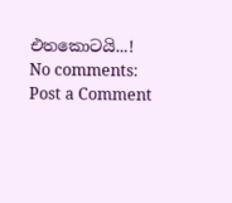එතකොටයි...!
No comments:
Post a Comment